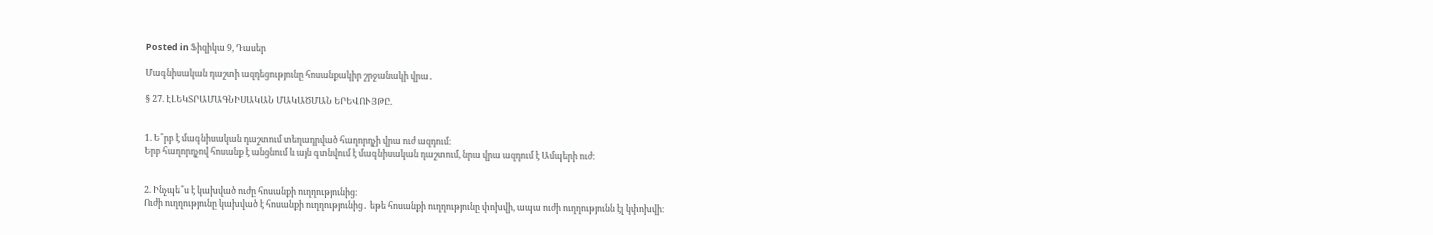Posted in Ֆիզիկա 9, Դասեր

Մագնիսական դաշտի ազդեցությունը հոսանքակիր շրջանակի վրա․

§ 27. ԷԼԵԿՏՐԱՄԱԳՆԻՍԱԿԱՆ ՄԱԿԱԾՄԱՆ ԵՐԵՎՈՒՅԹԸ.


1. Ե՞րբ է մագնիսական դաշտում տեղադրված հաղորդչի վրա ուժ ազդում։
Երբ հաղորդչով հոսանք է անցնում և այն գտնվում է մագնիսական դաշտում, նրա վրա ազդում է Ամպերի ուժ։


2. Ինչպե՞ս է կախված ուժը հոսանքի ուղղությունից։
Ուժի ուղղությունը կախված է հոսանքի ուղղությունից․ եթե հոսանքի ուղղությունը փոխվի, ապա ուժի ուղղությունն էլ կփոխվի։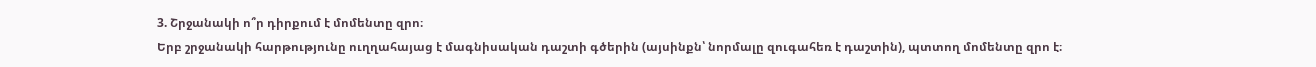3. Շրջանակի ո՞ր դիրքում է մոմենտը զրո։
Երբ շրջանակի հարթությունը ուղղահայաց է մագնիսական դաշտի գծերին (այսինքն՝ նորմալը զուգահեռ է դաշտին), պտտող մոմենտը զրո է։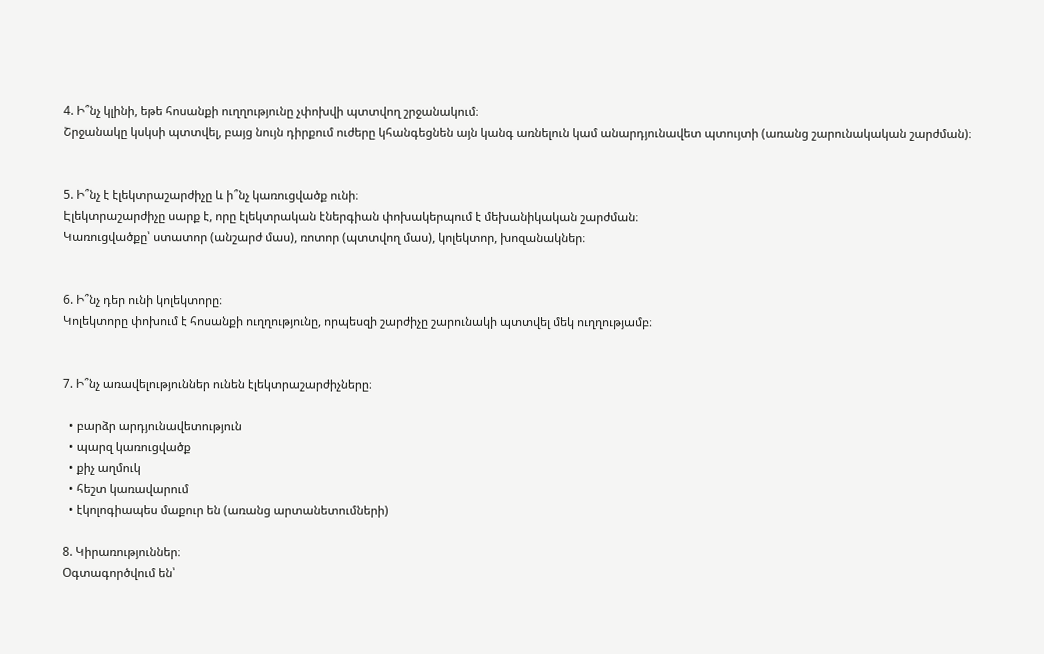4. Ի՞նչ կլինի, եթե հոսանքի ուղղությունը չփոխվի պտտվող շրջանակում։
Շրջանակը կսկսի պտտվել, բայց նույն դիրքում ուժերը կհանգեցնեն այն կանգ առնելուն կամ անարդյունավետ պտույտի (առանց շարունակական շարժման)։


5. Ի՞նչ է էլեկտրաշարժիչը և ի՞նչ կառուցվածք ունի։
Էլեկտրաշարժիչը սարք է, որը էլեկտրական էներգիան փոխակերպում է մեխանիկական շարժման։
Կառուցվածքը՝ ստատոր (անշարժ մաս), ռոտոր (պտտվող մաս), կոլեկտոր, խոզանակներ։


6. Ի՞նչ դեր ունի կոլեկտորը։
Կոլեկտորը փոխում է հոսանքի ուղղությունը, որպեսզի շարժիչը շարունակի պտտվել մեկ ուղղությամբ։


7. Ի՞նչ առավելություններ ունեն էլեկտրաշարժիչները։

  • բարձր արդյունավետություն
  • պարզ կառուցվածք
  • քիչ աղմուկ
  • հեշտ կառավարում
  • էկոլոգիապես մաքուր են (առանց արտանետումների)

8. Կիրառություններ։
Օգտագործվում են՝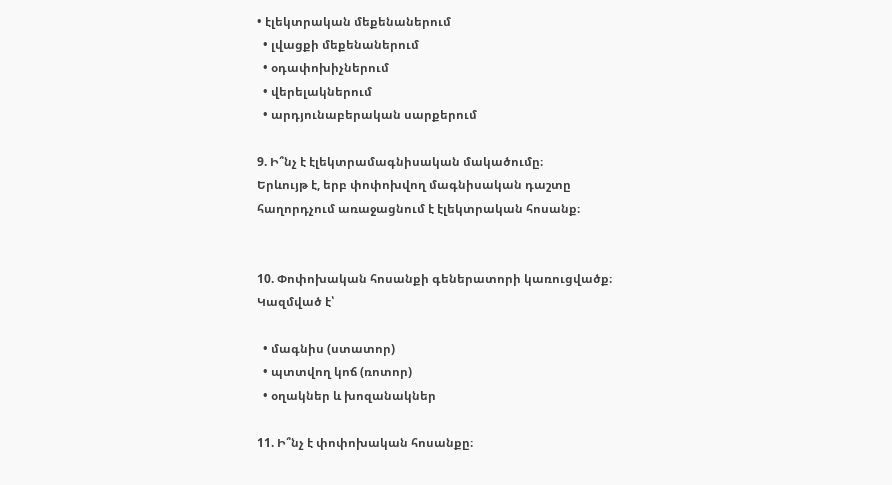• էլեկտրական մեքենաներում
  • լվացքի մեքենաներում
  • օդափոխիչներում
  • վերելակներում
  • արդյունաբերական սարքերում

9. Ի՞նչ է էլեկտրամագնիսական մակածումը։
Երևույթ է, երբ փոփոխվող մագնիսական դաշտը հաղորդչում առաջացնում է էլեկտրական հոսանք։


10. Փոփոխական հոսանքի գեներատորի կառուցվածք։
Կազմված է՝

  • մագնիս (ստատոր)
  • պտտվող կոճ (ռոտոր)
  • օղակներ և խոզանակներ

11. Ի՞նչ է փոփոխական հոսանքը։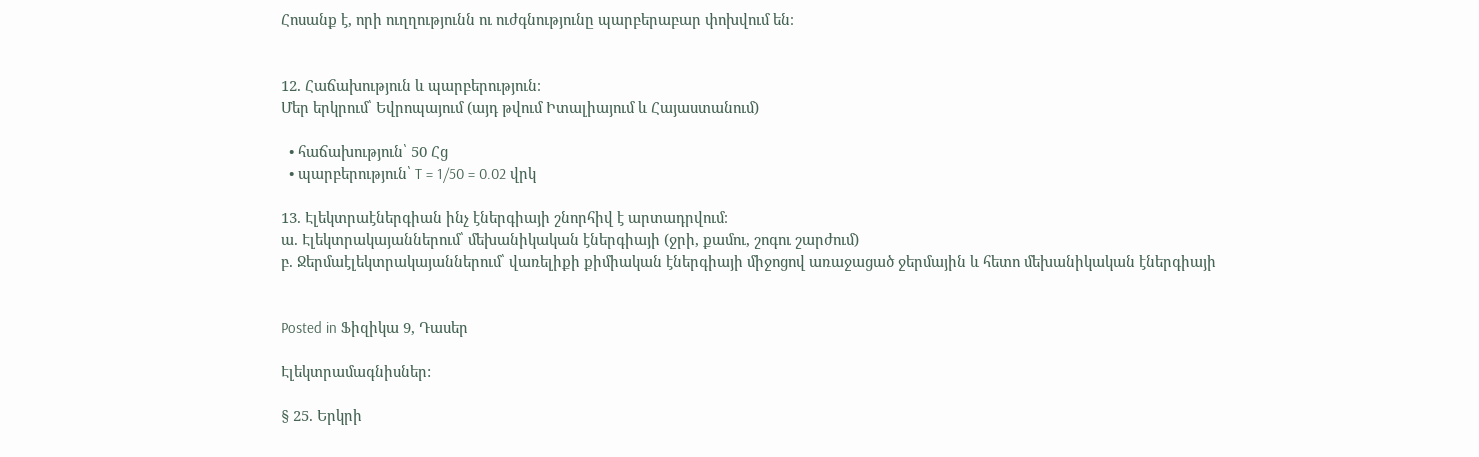Հոսանք է, որի ուղղությունն ու ուժգնությունը պարբերաբար փոխվում են։


12. Հաճախություն և պարբերություն։
Մեր երկրում՝ Եվրոպայում (այդ թվում Իտալիայում և Հայաստանում)

  • հաճախություն՝ 50 Հց
  • պարբերություն՝ T = 1/50 = 0.02 վրկ

13. Էլեկտրաէներգիան ինչ էներգիայի շնորհիվ է արտադրվում։
ա. Էլեկտրակայաններում՝ մեխանիկական էներգիայի (ջրի, քամու, շոգու շարժում)
բ. Ջերմաէլեկտրակայաններում՝ վառելիքի քիմիական էներգիայի միջոցով առաջացած ջերմային և հետո մեխանիկական էներգիայի


Posted in Ֆիզիկա 9, Դասեր

Էլեկտրամագնիսներ:

§ 25. Երկրի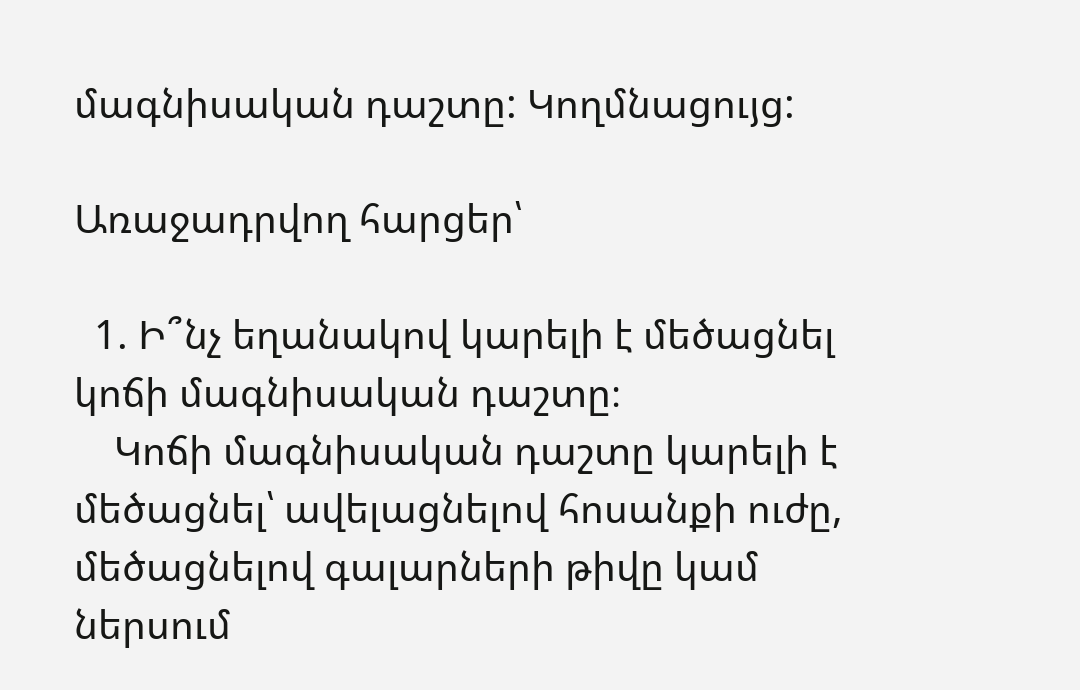մագնիսական դաշտը: Կողմնացույց:

Առաջադրվող հարցեր՝

  1. Ի՞նչ եղանակով կարելի է մեծացնել կոճի մագնիսական դաշտը։
    Կոճի մագնիսական դաշտը կարելի է մեծացնել՝ ավելացնելով հոսանքի ուժը, մեծացնելով գալարների թիվը կամ ներսում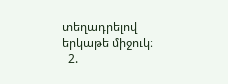տեղադրելով երկաթե միջուկ։
  2.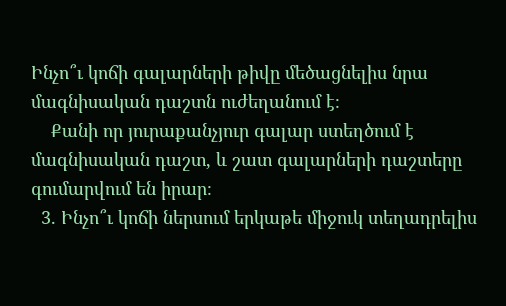Ինչո՞ւ կոճի գալարների թիվը մեծացնելիս նրա մագնիսական դաշտն ուժեղանում է։
    Քանի որ յուրաքանչյուր գալար ստեղծում է մագնիսական դաշտ, և շատ գալարների դաշտերը գումարվում են իրար։
  3. Ինչո՞ւ կոճի ներսում երկաթե միջուկ տեղադրելիս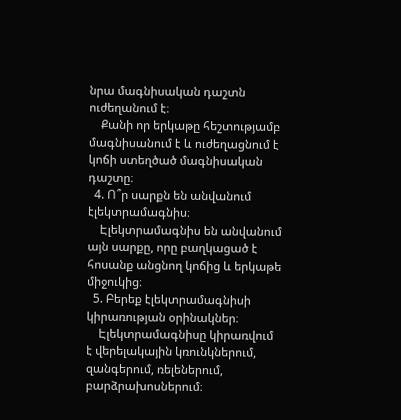նրա մագնիսական դաշտն ուժեղանում է։
    Քանի որ երկաթը հեշտությամբ մագնիսանում է և ուժեղացնում է կոճի ստեղծած մագնիսական դաշտը։
  4. Ո՞ր սարքն են անվանում էլեկտրամագնիս։
    Էլեկտրամագնիս են անվանում այն սարքը, որը բաղկացած է հոսանք անցնող կոճից և երկաթե միջուկից։
  5. Բերեք էլեկտրամագնիսի կիրառության օրինակներ։
    Էլեկտրամագնիսը կիրառվում է վերելակային կռունկներում, զանգերում, ռելեներում, բարձրախոսներում։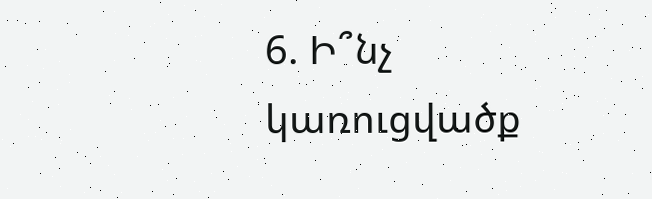6. Ի՞նչ կառուցվածք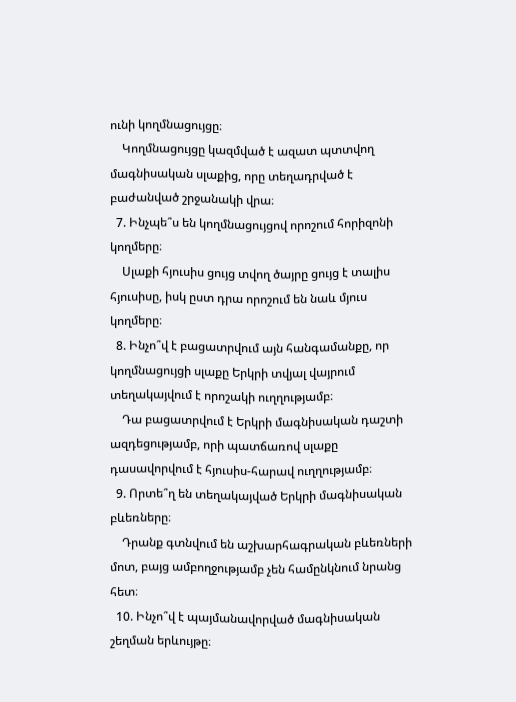ունի կողմնացույցը։
    Կողմնացույցը կազմված է ազատ պտտվող մագնիսական սլաքից, որը տեղադրված է բաժանված շրջանակի վրա։
  7. Ինչպե՞ս են կողմնացույցով որոշում հորիզոնի կողմերը։
    Սլաքի հյուսիս ցույց տվող ծայրը ցույց է տալիս հյուսիսը, իսկ ըստ դրա որոշում են նաև մյուս կողմերը։
  8. Ինչո՞վ է բացատրվում այն հանգամանքը, որ կողմնացույցի սլաքը Երկրի տվյալ վայրում տեղակայվում է որոշակի ուղղությամբ։
    Դա բացատրվում է Երկրի մագնիսական դաշտի ազդեցությամբ, որի պատճառով սլաքը դասավորվում է հյուսիս-հարավ ուղղությամբ։
  9. Որտե՞ղ են տեղակայված Երկրի մագնիսական բևեռները։
    Դրանք գտնվում են աշխարհագրական բևեռների մոտ, բայց ամբողջությամբ չեն համընկնում նրանց հետ։
  10. Ինչո՞վ է պայմանավորված մագնիսական շեղման երևույթը։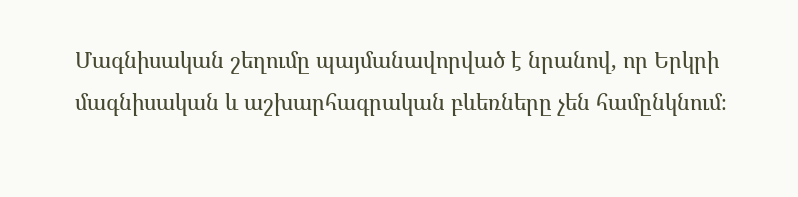Մագնիսական շեղումը պայմանավորված է նրանով, որ Երկրի մագնիսական և աշխարհագրական բևեռները չեն համընկնում։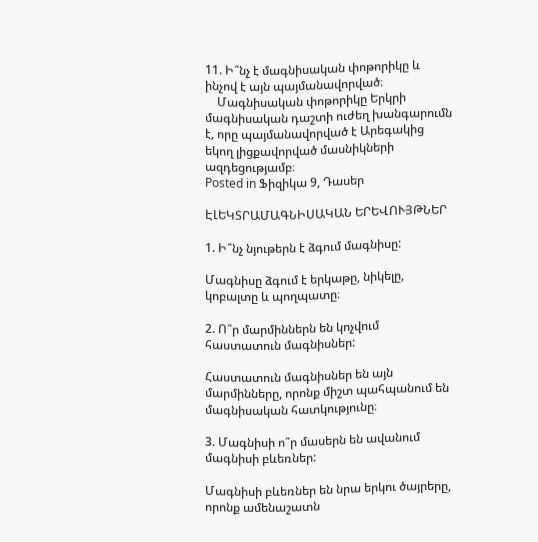11. Ի՞նչ է մագնիսական փոթորիկը և ինչով է այն պայմանավորված։
    Մագնիսական փոթորիկը Երկրի մագնիսական դաշտի ուժեղ խանգարումն է, որը պայմանավորված է Արեգակից եկող լիցքավորված մասնիկների ազդեցությամբ։
Posted in Ֆիզիկա 9, Դասեր

ԷԼԵԿՏՐԱՄԱԳՆԻՍԱԿԱՆ ԵՐԵՎՈՒՅԹՆԵՐ

1. Ի՞նչ նյութերն է ձգում մագնիսը:

Մագնիսը ձգում է երկաթը, նիկելը, կոբալտը և պողպատը։

2. Ո՞ր մարմիններն են կոչվում հաստատուն մագնիսներ:

Հաստատուն մագնիսներ են այն մարմինները, որոնք միշտ պահպանում են մագնիսական հատկությունը։

3. Մագնիսի ո՞ր մասերն են ավանում մագնիսի բևեռներ:

Մագնիսի բևեռներ են նրա երկու ծայրերը, որոնք ամենաշատն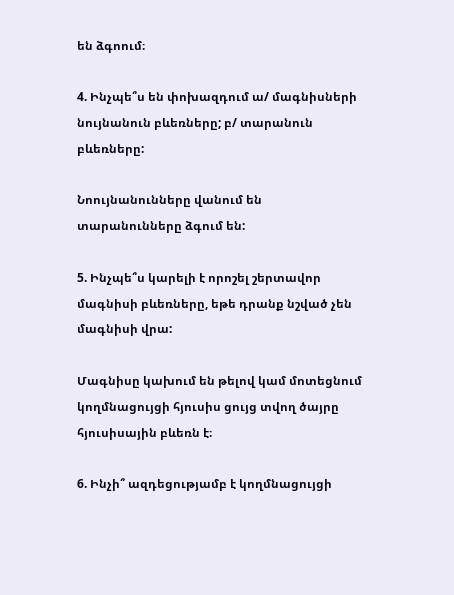են ձգոում։

4. Ինչպե՞ս են փոխազդում ա/ մագնիսների նույնանուն բևեռները; բ/ տարանուն բևեռները:

Նոույնանունները վանում են տարանունները ձգում են:

5. Ինչպե՞ս կարելի է որոշել շերտավոր մագնիսի բևեռները, եթե դրանք նշված չեն մագնիսի վրա:

Մագնիսը կախում են թելով կամ մոտեցնում կողմնացույցի հյուսիս ցույց տվող ծայրը հյուսիսային բևեռն է։

6. Ինչի՞ ազդեցությամբ է կողմնացույցի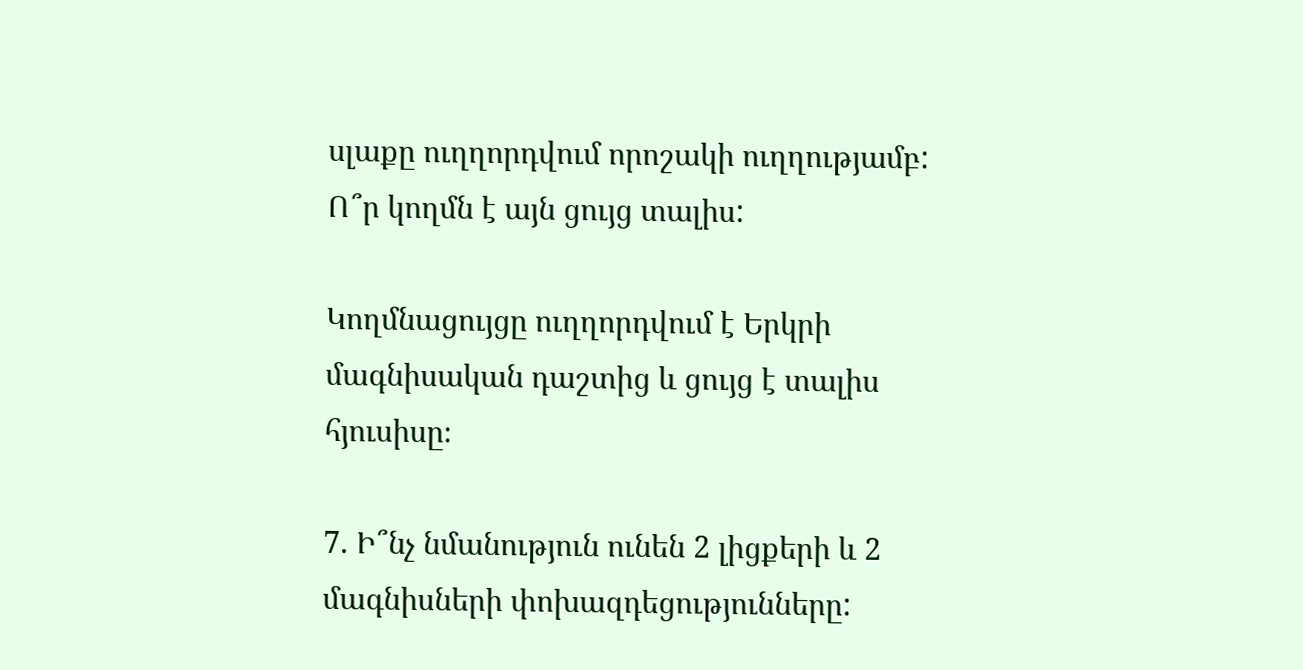սլաքը ուղղորդվում որոշակի ուղղությամբ: Ո՞ր կողմն է այն ցույց տալիս:

Կողմնացույցը ուղղորդվում է Երկրի մագնիսական դաշտից և ցույց է տալիս հյուսիսը։

7. Ի՞նչ նմանություն ունեն 2 լիցքերի և 2 մագնիսների փոխազդեցությունները: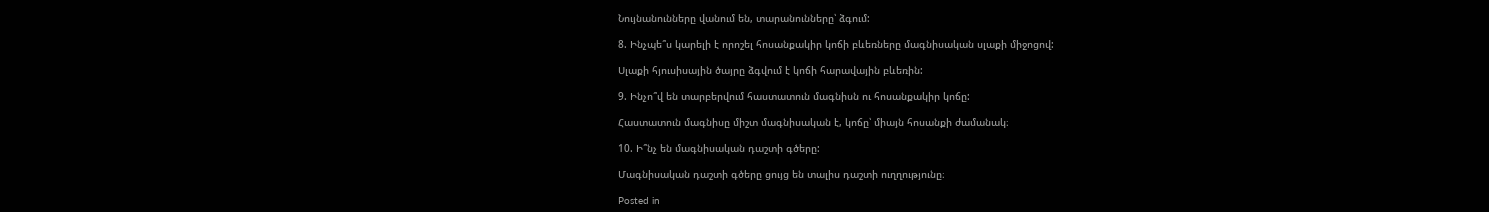Նույնանունները վանում են, տարանունները՝ ձգում:

8. Ինչպե՞ս կարելի է որոշել հոսանքակիր կոճի բևեռները մագնիսական սլաքի միջոցով:

Սլաքի հյուսիսային ծայրը ձգվում է կոճի հարավային բևեռին:

9. Ինչո՞վ են տարբերվում հաստատուն մագնիսն ու հոսանքակիր կոճը:

Հաստատուն մագնիսը միշտ մագնիսական է, կոճը՝ միայն հոսանքի ժամանակ։

10. Ի՞նչ են մագնիսական դաշտի գծերը:

Մագնիսական դաշտի գծերը ցույց են տալիս դաշտի ուղղությունը։

Posted in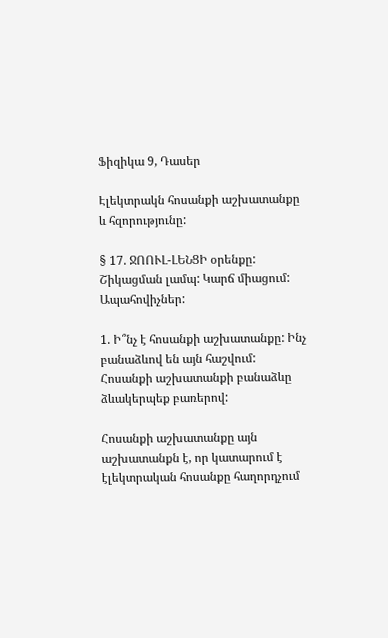Ֆիզիկա 9, Դասեր

Էլեկտրակն հոսանքի աշխատանքը և հզորությունը:

§ 17. ՋՈՈՒԼ-ԼԵՆՑԻ օրենքը: Շիկացման լամպ: Կարճ միացում: Ապահովիչներ:

1. Ի՞նչ է հոսանքի աշխատանքը: Ինչ բանաձևով են այն հաշվում: Հոսանքի աշխատանքի բանաձևը ձևակերպեք բառերով:

Հոսանքի աշխատանքը այն աշխատանքն է, որ կատարում է էլեկտրական հոսանքը հաղորդչում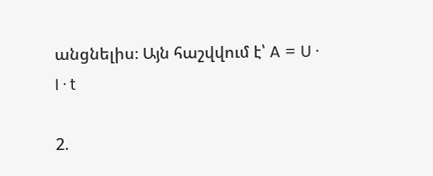անցնելիս։ Այն հաշվվում է՝ A = U · I · t

2.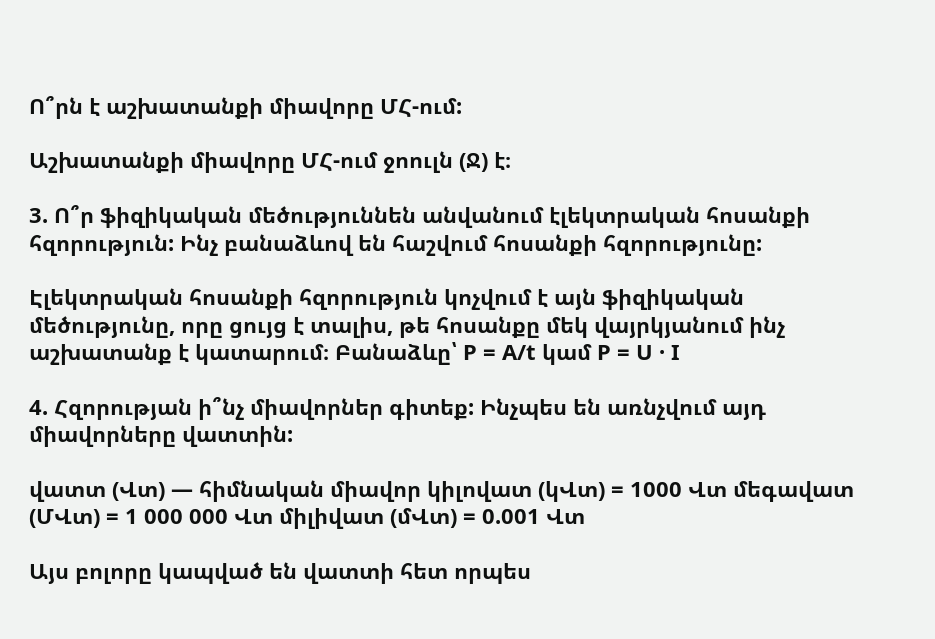Ո՞րն է աշխատանքի միավորը ՄՀ-ում:

Աշխատանքի միավորը ՄՀ-ում ջոուլն (Ջ) է։

3. Ո՞ր ֆիզիկական մեծություննեն անվանում էլեկտրական հոսանքի հզորություն: Ինչ բանաձևով են հաշվում հոսանքի հզորությունը:

Էլեկտրական հոսանքի հզորություն կոչվում է այն ֆիզիկական մեծությունը, որը ցույց է տալիս, թե հոսանքը մեկ վայրկյանում ինչ աշխատանք է կատարում։ Բանաձևը՝ P = A/t կամ P = U · I

4. Հզորության ի՞նչ միավորներ գիտեք: Ինչպես են առնչվում այդ միավորները վատտին:

վատտ (Վտ) — հիմնական միավոր կիլովատ (կՎտ) = 1000 Վտ մեգավատ (ՄՎտ) = 1 000 000 Վտ միլիվատ (մՎտ) = 0.001 Վտ

Այս բոլորը կապված են վատտի հետ որպես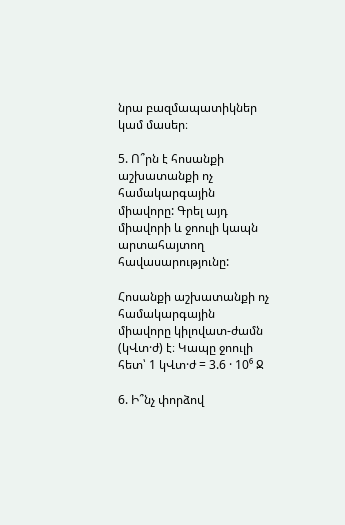նրա բազմապատիկներ կամ մասեր։

5. Ո՞րն է հոսանքի աշխատանքի ոչ համակարգային միավորը: Գրել այդ միավորի և ջոուլի կապն արտահայտող հավասարությունը:

Հոսանքի աշխատանքի ոչ համակարգային միավորը կիլովատ-ժամն (կՎտ·ժ) է։ Կապը ջոուլի հետ՝ 1 կՎտ·ժ = 3.6 · 10⁶ Ջ

6. Ի՞նչ փորձով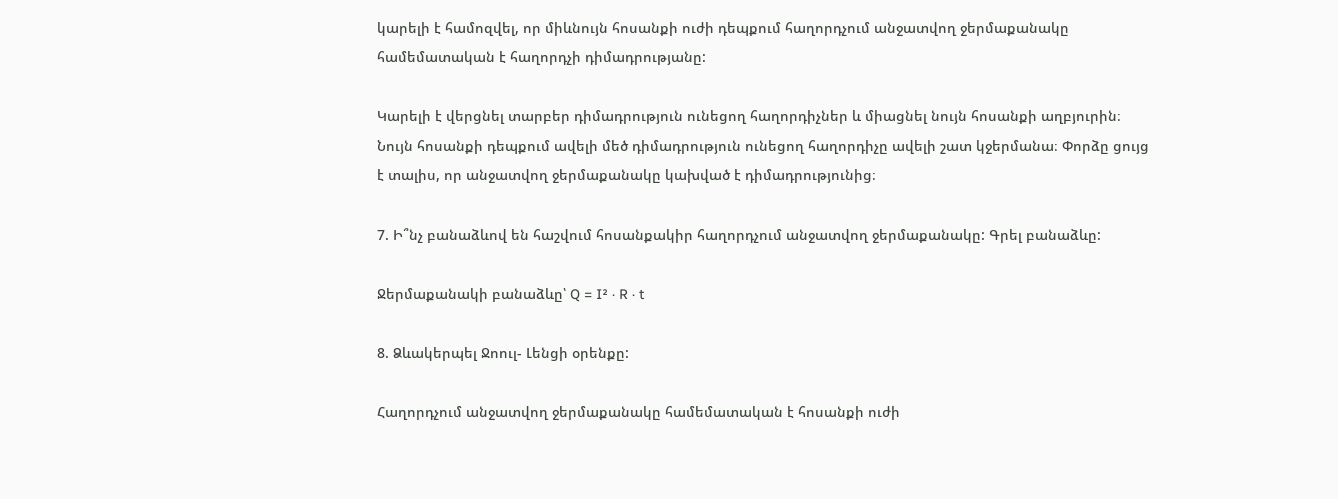կարելի է համոզվել, որ միևնույն հոսանքի ուժի դեպքում հաղորդչում անջատվող ջերմաքանակը համեմատական է հաղորդչի դիմադրությանը:

Կարելի է վերցնել տարբեր դիմադրություն ունեցող հաղորդիչներ և միացնել նույն հոսանքի աղբյուրին։ Նույն հոսանքի դեպքում ավելի մեծ դիմադրություն ունեցող հաղորդիչը ավելի շատ կջերմանա։ Փորձը ցույց է տալիս, որ անջատվող ջերմաքանակը կախված է դիմադրությունից։

7. Ի՞նչ բանաձևով են հաշվում հոսանքակիր հաղորդչում անջատվող ջերմաքանակը: Գրել բանաձևը:

Ջերմաքանակի բանաձևը՝ Q = I² · R · t

8. Ձևակերպել Ջոուլ- Լենցի օրենքը:

Հաղորդչում անջատվող ջերմաքանակը համեմատական է հոսանքի ուժի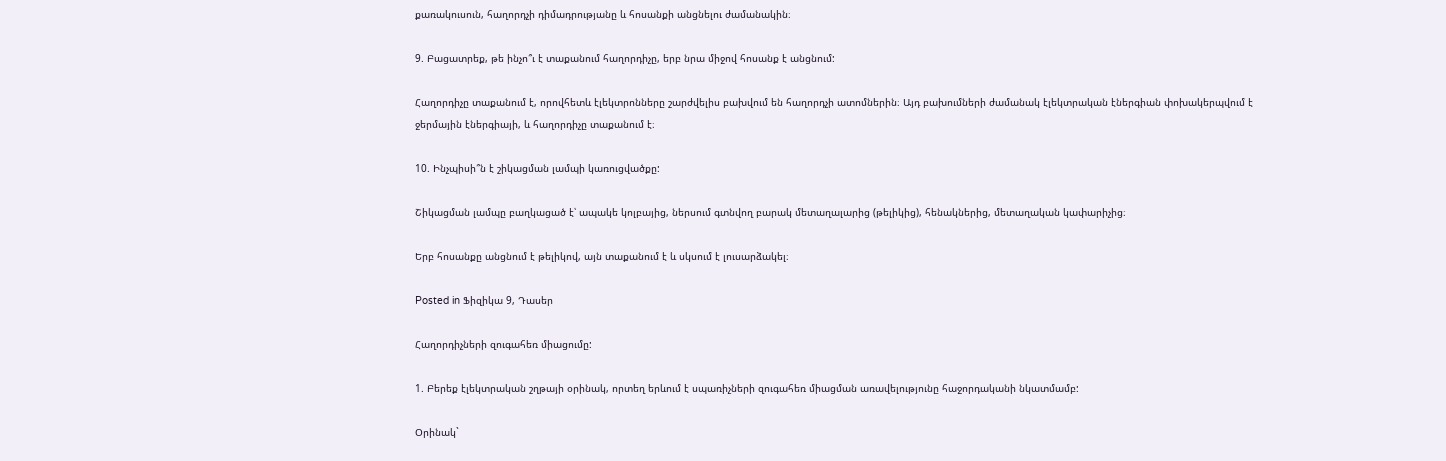քառակուսուն, հաղորդչի դիմադրությանը և հոսանքի անցնելու ժամանակին։

9. Բացատրեք, թե ինչո՞ւ է տաքանում հաղորդիչը, երբ նրա միջով հոսանք է անցնում:

Հաղորդիչը տաքանում է, որովհետև էլեկտրոնները շարժվելիս բախվում են հաղորդչի ատոմներին։ Այդ բախումների ժամանակ էլեկտրական էներգիան փոխակերպվում է ջերմային էներգիայի, և հաղորդիչը տաքանում է։

10. Ինչպիսի՞ն է շիկացման լամպի կառուցվածքը:

Շիկացման լամպը բաղկացած է՝ ապակե կոլբայից, ներսում գտնվող բարակ մետաղալարից (թելիկից), հենակներից, մետաղական կափարիչից։

Երբ հոսանքը անցնում է թելիկով, այն տաքանում է և սկսում է լուսարձակել։

Posted in Ֆիզիկա 9, Դասեր

Հաղորդիչների զուգահեռ միացումը:

1. Բերեք էլեկտրական շղթայի օրինակ, որտեղ երևում է սպառիչների զուգահեռ միացման առավելությունը հաջորդականի նկատմամբ:

Օրինակ`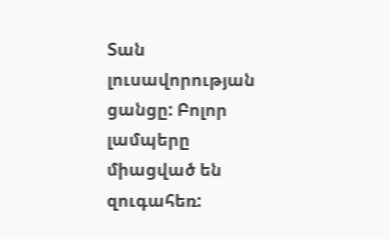Տան լուսավորության ցանցը: Բոլոր լամպերը միացված են զուգահեռ: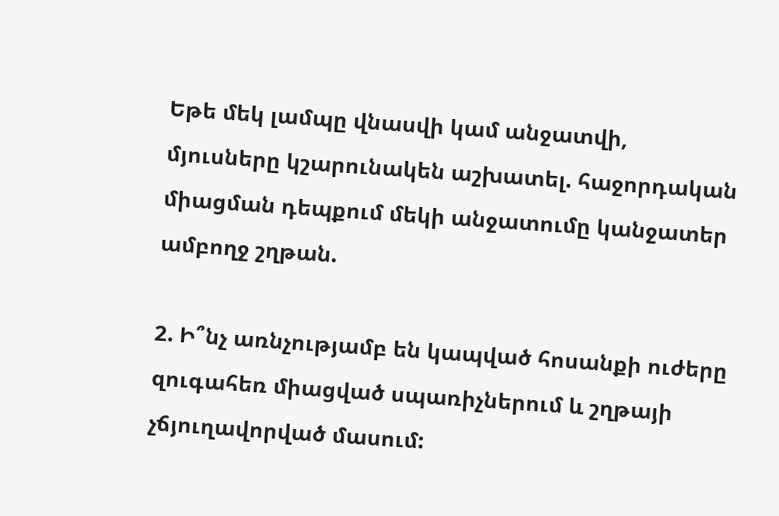Եթե մեկ լամպը վնասվի կամ անջատվի, մյուսները կշարունակեն աշխատել. հաջորդական միացման դեպքում մեկի անջատումը կանջատեր ամբողջ շղթան.

2. Ի՞նչ առնչությամբ են կապված հոսանքի ուժերը զուգահեռ միացված սպառիչներում և շղթայի չճյուղավորված մասում: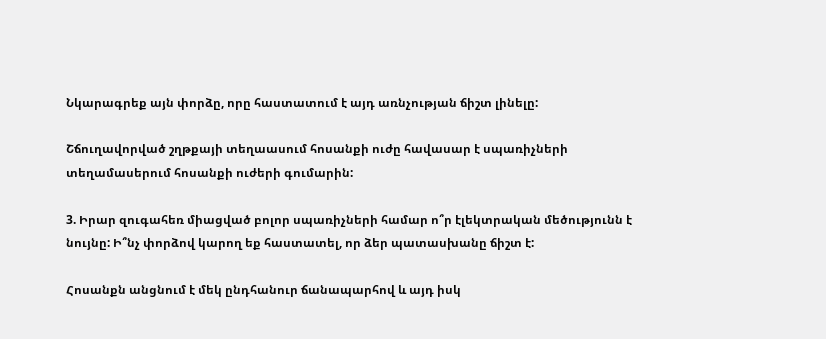Նկարագրեք այն փորձը, որը հաստատում է այդ առնչության ճիշտ լինելը:

Շճուղավորված շղթքայի տեղաասում հոսանքի ուժը հավասար է սպառիչների տեղամասերում հոսանքի ուժերի գումարին:

3. Իրար զուգահեռ միացված բոլոր սպառիչների համար ո՞ր էլեկտրական մեծությունն է նույնը: Ի՞նչ փորձով կարող եք հաստատել, որ ձեր պատասխանը ճիշտ է:

Հոսանքն անցնում է մեկ ընդհանուր ճանապարհով և այդ իսկ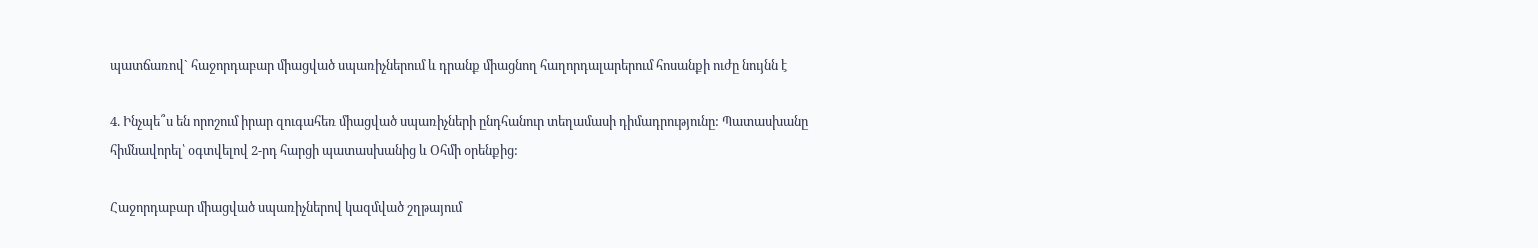պատճառով` հաջորդաբար միացված սպառիչներում և դրանք միացնող հաղորդալարերում հոսանքի ուժը նույնն է

4. Ինչպե՞ս են որոշում իրար զուգահեռ միացված սպառիչների ընդհանուր տեղամասի դիմադրությունը: Պատասխանը հիմնավորել՝ օգտվելով 2-րդ հարցի պատասխանից և Օհմի օրենքից:

Հաջորդաբար միացված սպառիչներով կազմված շղթայում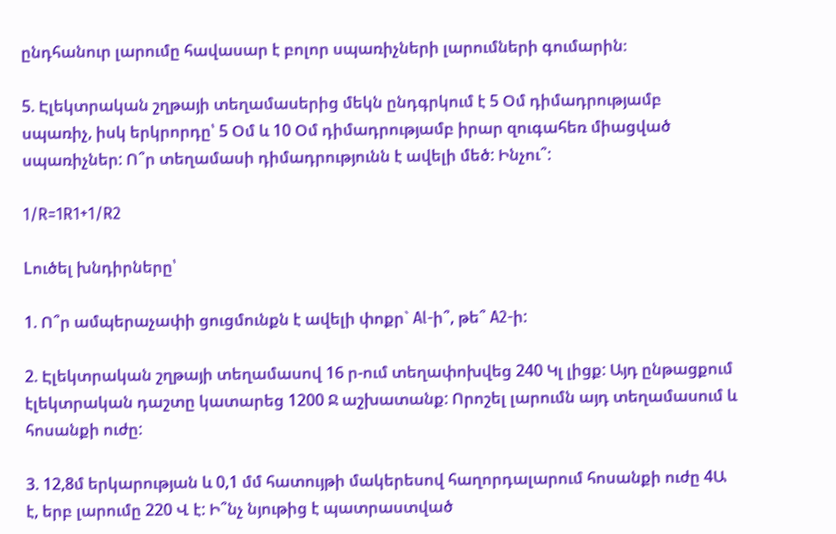ընդհանուր լարումը հավասար է բոլոր սպառիչների լարումների գումարին։

5. Էլեկտրական շղթայի տեղամասերից մեկն ընդգրկում է 5 Օմ դիմադրությամբ սպառիչ, իսկ երկրորդը՝ 5 Օմ և 10 Օմ դիմադրությամբ իրար զուգահեռ միացված սպառիչներ: Ո՞ր տեղամասի դիմադրությունն է ավելի մեծ: Ինչու՞:

1/R=1R1+1/R2

Lուծել խնդիրները՝

1. Ո՞ր ամպերաչափի ցուցմունքն է ավելի փոքր` Al-ի՞, թե՞ A2-ի:

2. Էլեկտրական շղթայի տեղամասով 16 ր-ում տեղափոխվեց 240 Կլ լիցք: Այդ ընթացքում էլեկտրական դաշտը կատարեց 1200 Ջ աշխատանք: Որոշել լարումն այդ տեղամասում և հոսանքի ուժը:

3. 12,8մ երկարության և 0,1 մմ հատույթի մակերեսով հաղորդալարում հոսանքի ուժը 4Ա է, երբ լարումը 220 Վ է: Ի՞նչ նյութից է պատրաստված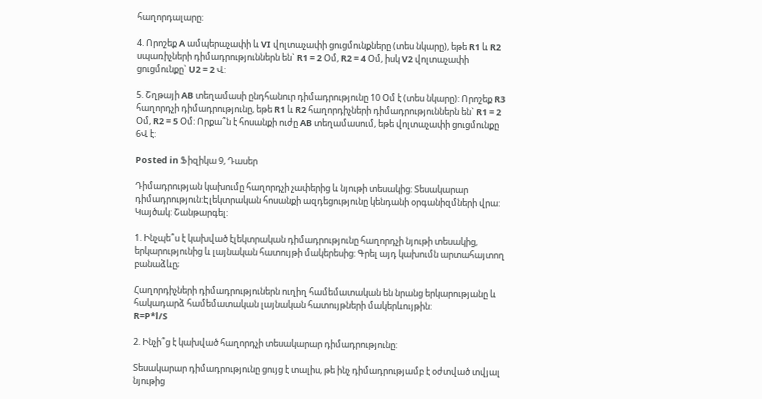հաղորդալարը:

4. Որոշեք A ամպերաչափի և VI վոլտաչափի ցուցմունքները (տես նկարը), եթե R1 և R2 սպառիչների դիմադրություններն են` R1 = 2 Օմ, R2 = 4 Օմ, իսկ V2 վոլտաչափի ցուցմունքը` U2 = 2 Վ:

5. Շղթայի AB տեղամասի ընդհանուր դիմադրությունը 10 Օմ է (տես նկարը): Որոշեք R3 հաղորդչի դիմադրությունը, եթե R1 և R2 հաղորդիչների դիմադրություններն են` R1 = 2 Օմ, R2 = 5 Օմ: Որքա՞ն է հոսանքի ուժը AB տեղամասում, եթե վոլտաչափի ցուցմունքը 6Վ է:

Posted in Ֆիզիկա 9, Դասեր

Դիմադրության կախումը հաղորդչի չափերից և նյութի տեսակից: Տեսակարար դիմադրություն:Էլեկտրական հոսանքի ազդեցությունը կենդանի օրգանիզմների վրա: Կայծակ: Շանթարգել:

1. Ինչպե՞ս է կախված էլեկտրական դիմադրությունը հաղորդչի նյութի տեսակից, երկարությունից և լայնական հատույթի մակերեսից: Գրել այդ կախումն արտահայտող բանաձևը;

Հաղորդիչների դիմադրություներն ուղիղ համեմատական են նրանց երկարությանը և հակադարձ համեմատական լայնական հատույթների մակերևույթին:
R=P*l/S

2. Ինչի՞ց է կախված հաղորդչի տեսակարար դիմադրությունը:

Տեսակարար դիմադրությունը ցույց է տալիս, թե ինչ դիմադրությամբ է օժտված տվյալ նյութից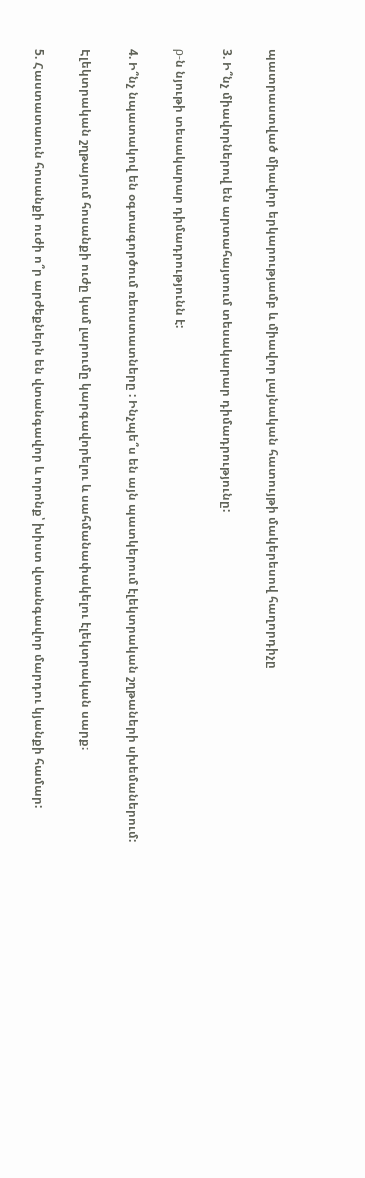պատրաստված միավոր երկարությամբ և միավոր լայնական հատույթի մակերեսով հաղորդիչը

3. Ի՞նչ միավորներով են արտահայտում տեսակարար դիմադրությունը:

ρ-ն նյութի տեսակարար դիմադրությունն է:

4. Ի՞նչ նպատակով են օգտագործում ռեոստատները : Ինչպե՞ս են այն պատկերում էլեկտրական շղթաների սխեմաներում:

Էլեկտրական շղթայում հոսանքի ուժը կամ լարումը կարգավորելու և սահմանափակելու էլեկտրական սարք։

5. Հաստատաուն հոսանքի ուժի ո՞ր արժեքներն են վտանգավոր և որոնք՝ խիստ վտանգավոր մարդու կյանքի համար: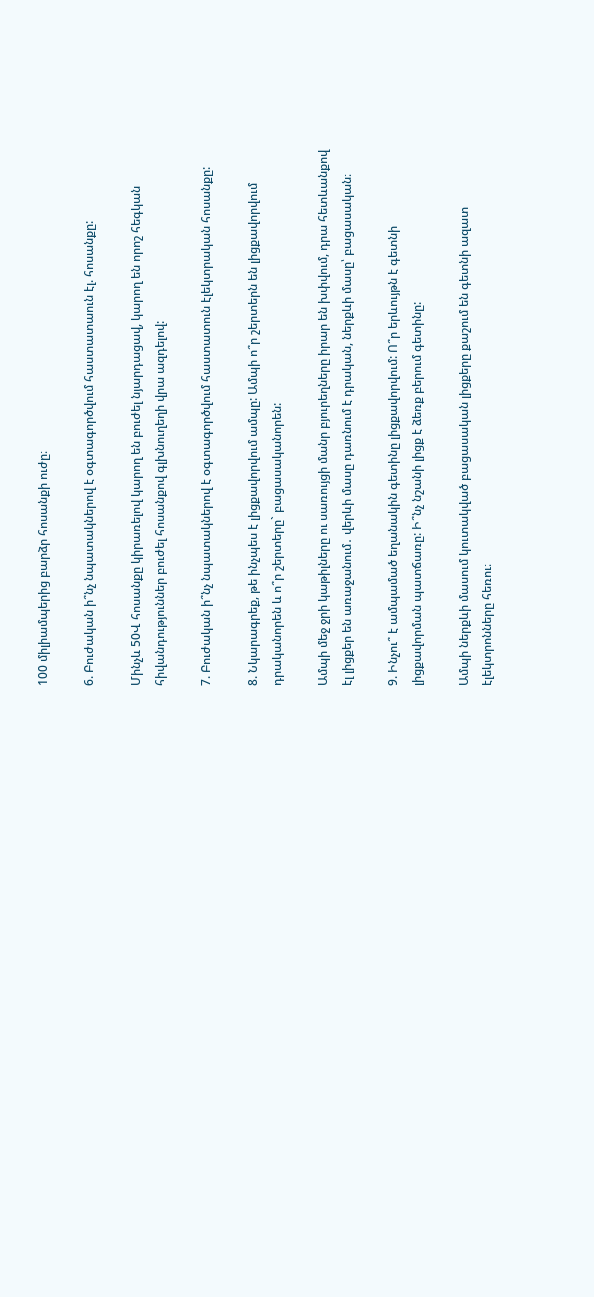100 միլիամպերից բարձր հոսանքի ուժը։

6. Բուժական ի՞նչ նպատակներով է օգտագործվում հաստատաուն էլ. հոսանքը:

Մինչև 50Վ հոսանքը կիրառելով կարող են բուժել նյարդացավ, կարող են որոշ հեգկան հիվանդություններ բուժել հոսանքով գլխնուղեղի վրա ազդելով:

7. Բուժական ի՞նչ նպատակներով է օգտագործվում հաստատուն էլեկտրական հոսանքը:

8. Նկարագրեք, թե ինչպես է լիցքավորվում ամպը: Ամպի ո՞ր շերտերն են լիցքավորվում դրականորեն և ո՞ր շերտերը` բացասականորեն:

Ամպի մեջ ջրի կաթիլները ու սառույցի մանր բյուրեղները իրար են խփվում, դրա հետևանքով էլ լիցքեր են առաջանում․ վերևի մասը դառնում է դրական, ներքևի մասը՝ բացասական։

9. Ինչու՞ է ամպամած եղանակին գետինը լիցքավորվում: Ո՞ր երևույթն է գետնի լիցքավորման պատճառը: Ի՞նչ նշանի լիցք է ձեռք բերում գետինը:

Ամպի ներքևի մասում կուտակված բացասական լիցքերը քաշում են գետնի ազատ էլեկտրոնները հեռու։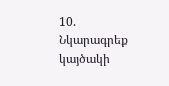10. Նկարագրեք կայծակի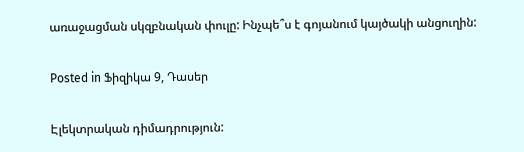առաջացման սկզբնական փուլը: Ինչպե՞ս է գոյանում կայծակի անցուղին:

Posted in Ֆիզիկա 9, Դասեր

Էլեկտրական դիմադրություն: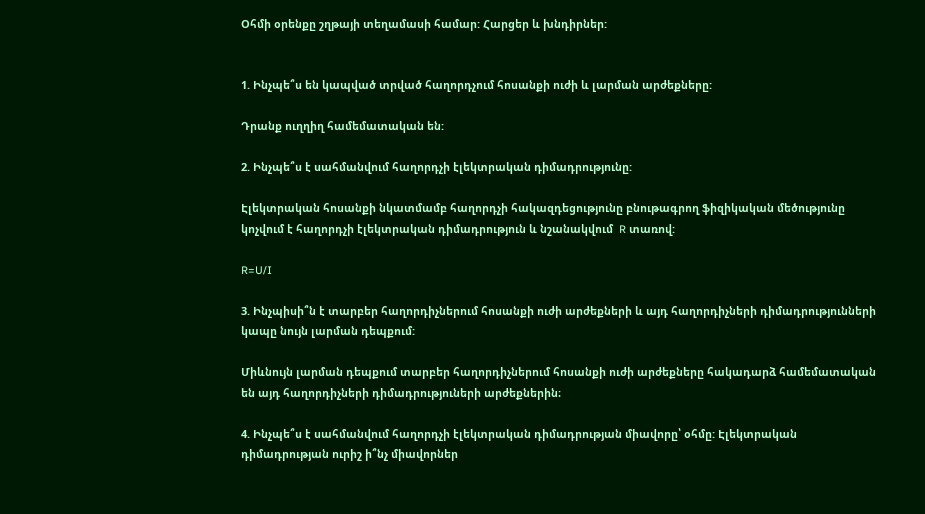Օհմի օրենքը շղթայի տեղամասի համար: Հարցեր և խնդիրներ:


1. Ինչպե՞ս են կապված տրված հաղորդչում հոսանքի ուժի և լարման արժեքները:

Դրանք ուղղիղ համեմատական են:

2. Ինչպե՞ս է սահմանվում հաղորդչի էլեկտրական դիմադրությունը:

Էլեկտրական հոսանքի նկատմամբ հաղորդչի հակազդեցությունը բնութագրող ֆիզիկական մեծությունը կոչվում է հաղորդչի էլեկտրական դիմադրություն և նշանակվում  R տառով:

R=U/I

3. Ինչպիսի՞ն է տարբեր հաղորդիչներում հոսանքի ուժի արժեքների և այդ հաղորդիչների դիմադրությունների կապը նույն լարման դեպքում:

Միևնույն լարման դեպքում տարբեր հաղորդիչներում հոսանքի ուժի արժեքները հակադարձ համեմատական են այդ հաղորդիչների դիմադրություների արժեքներին։

4. Ինչպե՞ս է սահմանվում հաղորդչի էլեկտրական դիմադրության միավորը՝ օհմը: Էլեկտրական դիմադրության ուրիշ ի՞նչ միավորներ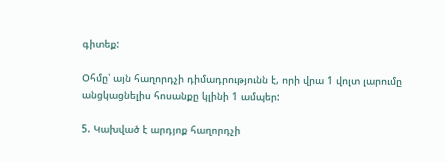գիտեք:

Օհմը՝ այն հաղորդչի դիմադրությունն է, որի վրա 1 վոլտ լարումը անցկացնելիս հոսանքը կլինի 1 ամպեր:

5. Կախված է արդյոք հաղորդչի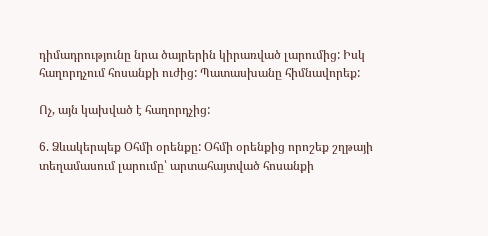դիմադրությունը նրա ծայրերին կիրառված լարումից: Իսկ հաղորդչում հոսանքի ուժից: Պատասխանը հիմնավորեք:

Ոչ, այն կախված է հաղորդչից:

6. Ձևակերպեք Օհմի օրենքը: Օհմի օրենքից որոշեք շղթայի տեղամասում լարումը՝ արտահայտված հոսանքի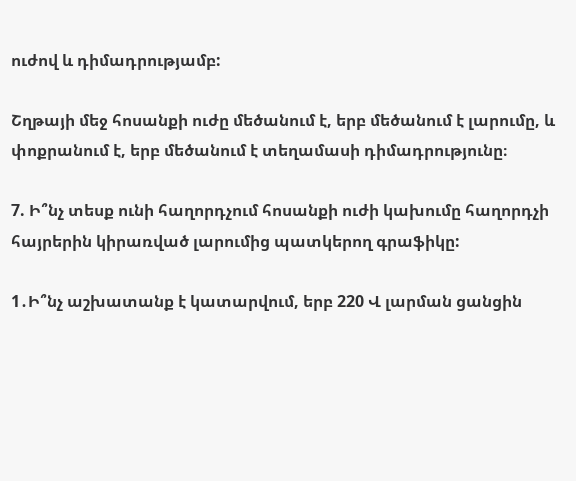ուժով և դիմադրությամբ:

Շղթայի մեջ հոսանքի ուժը մեծանում է, երբ մեծանում է լարումը, և փոքրանում է, երբ մեծանում է տեղամասի դիմադրությունը։

7. Ի՞նչ տեսք ունի հաղորդչում հոսանքի ուժի կախումը հաղորդչի հայրերին կիրառված լարումից պատկերող գրաֆիկը:

1․Ի՞նչ աշխատանք է կատարվում, երբ 220 Վ լարման ցանցին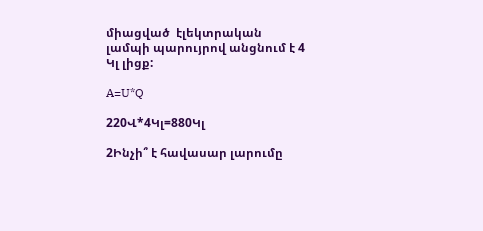միացված  էլեկտրական լամպի պարույրով անցնում է 4 Կլ լիցք:

A=U*Q

220Վ*4Կլ=880Կլ

2Ինչի՞ է հավասար լարումը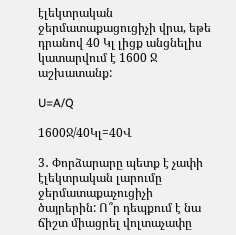էլեկտրական ջերմատաքացուցիչի վրա, եթե դրանով 40 Կլ լիցք անցնելիս կատարվում է 1600 Ջ աշխատանք:

U=A/Q

1600Ջ/40Կլ=40Վ

3․ Փորձարարը պետք է չափի էլեկտրական լարումը ջերմատաքաչուցիչի ծայրերին: Ո՞ր դեպքում է նա ճիշտ միացրել վոլտաչափը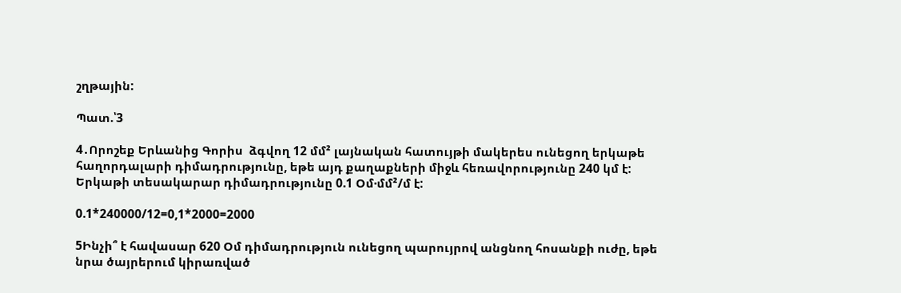շղթային:

Պատ.՝3

4․Որոշեք Երևանից Գորիս  ձգվող 12 մմ² լայնական հատույթի մակերես ունեցող երկաթե հաղորդալարի դիմադրությունը, եթե այդ քաղաքների միջև հեռավորությունը 240 կմ է: Երկաթի տեսակարար դիմադրությունը 0.1 Օմ·մմ²/մ է:

0.1*240000/12=0,1*2000=2000

5Ինչի՞ է հավասար 620 Օմ դիմադրություն ունեցող պարույրով անցնող հոսանքի ուժը, եթե նրա ծայրերում կիրառված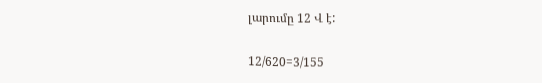լարումը 12 Վ է:

12/620=3/155